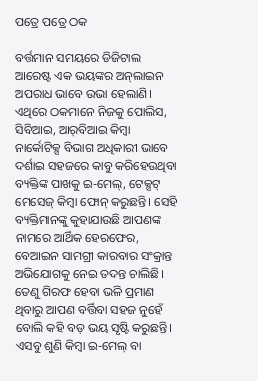ପତ୍ରେ ପତ୍ରେ ଠକ

ବର୍ତ୍ତମାନ ସମୟରେ ଡିଜିଟାଲ ଆରେଷ୍ଟ ଏକ ଭୟଙ୍କର ଅନ୍‌ଲାଇନ ଅପରାଧ ଭାବେ ଉଭା ହେଲାଣି। ଏଥିରେ ଠକମାନେ ନିଜକୁ ପୋଲିସ, ସିବିଆଇ, ଆର୍‌ବିଆଇ କିମ୍ବା ନାର୍କୋଟିକ୍ସ ବିଭାଗ ଅଧିକାରୀ ଭାବେ ଦର୍ଶାଇ ସହଜରେ କାବୁ କରିହେଉଥିବା ବ୍ୟକ୍ତିଙ୍କ ପାଖକୁ ଇ-ମେଲ୍‌, ଟେକ୍ସଟ୍‌ ମେସେଜ୍‌ କିମ୍ବା ଫୋନ୍‌ କରୁଛନ୍ତି। ସେହି ବ୍ୟକ୍ତିମାନଙ୍କୁ କୁହାଯାଉଛି ଆପଣଙ୍କ ନାମରେ ଆର୍ଥିକ ହେରଫେର, ବେଆଇନ ସାମଗ୍ରୀ କାରବାର ସଂକ୍ରାନ୍ତ ଅଭିଯୋଗକୁ ନେଇ ତଦନ୍ତ ଚାଲିଛି। ତେଣୁ ଗିରଫ ହେବା ଭଳି ପ୍ରମାଣ ଥିବାରୁ ଆପଣ ବର୍ତ୍ତିବା ସହଜ ନୁହେଁ ବୋଲି କହି ବଡ଼ ଭୟ ସୃଷ୍ଟି କରୁଛନ୍ତି। ଏସବୁ ଶୁଣି କିମ୍ବା ଇ-ମେଲ୍‌ ବା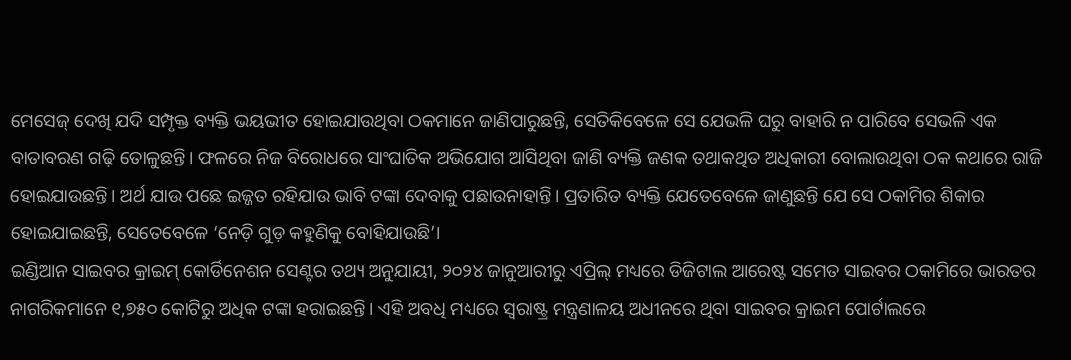ମେସେଜ୍‌ ଦେଖି ଯଦି ସମ୍ପୃକ୍ତ ବ୍ୟକ୍ତି ଭୟଭୀତ ହୋଇଯାଉଥିବା ଠକମାନେ ଜାଣିପାରୁଛନ୍ତି, ସେତିକିବେଳେ ସେ ଯେଭଳି ଘରୁ ବାହାରି ନ ପାରିବେ ସେଭଳି ଏକ ବାତାବରଣ ଗଢ଼ି ତୋଳୁଛନ୍ତି। ଫଳରେ ନିଜ ବିରୋଧରେ ସାଂଘାତିକ ଅଭିଯୋଗ ଆସିଥିବା ଜାଣି ବ୍ୟକ୍ତି ଜଣକ ତଥାକଥିତ ଅଧିକାରୀ ବୋଲାଉଥିବା ଠକ କଥାରେ ରାଜି ହୋଇଯାଉଛନ୍ତି। ଅର୍ଥ ଯାଉ ପଛେ ଇଜ୍ଜତ ରହିଯାଉ ଭାବି ଟଙ୍କା ଦେବାକୁ ପଛାଉନାହାନ୍ତି। ପ୍ରତାରିତ ବ୍ୟକ୍ତି ଯେତେବେଳେ ଜାଣୁଛନ୍ତି ଯେ ସେ ଠକାମିର ଶିକାର ହୋଇଯାଇଛନ୍ତି, ସେତେବେଳେ ‘ନେଡ଼ି ଗୁଡ଼ କହୁଣିକୁ ବୋହିଯାଉଛି’।
ଇଣ୍ଡିଆନ ସାଇବର କ୍ରାଇମ୍‌ କୋର୍ଡିନେଶନ ସେଣ୍ଟର ତଥ୍ୟ ଅନୁଯାୟୀ, ୨୦୨୪ ଜାନୁଆରୀରୁ ଏପ୍ରିଲ୍‌ ମଧ୍ୟରେ ଡିଜିଟାଲ ଆରେଷ୍ଟ ସମେତ ସାଇବର ଠକାମିରେ ଭାରତର ନାଗରିକମାନେ ୧,୭୫୦ କୋଟିରୁ ଅଧିକ ଟଙ୍କା ହରାଇଛନ୍ତି। ଏହି ଅବଧି ମଧ୍ୟରେ ସ୍ବରାଷ୍ଟ୍ର ମନ୍ତ୍ରଣାଳୟ ଅଧୀନରେ ଥିବା ସାଇବର କ୍ରାଇମ ପୋର୍ଟାଲରେ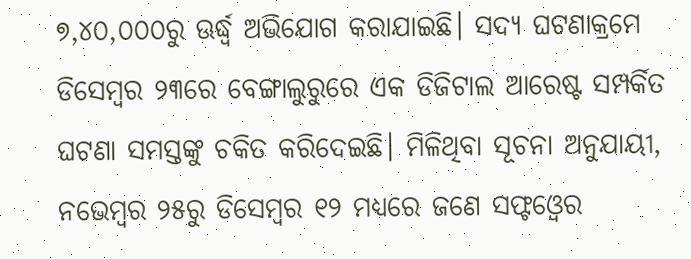୭,୪୦,୦୦୦ରୁ ଊର୍ଦ୍ଧ୍ୱ ଅଭିଯୋଗ କରାଯାଇଛି। ସଦ୍ୟ ଘଟଣାକ୍ରମେ ଡିସେମ୍ବର ୨୩ରେ ବେଙ୍ଗାଲୁରୁରେ ଏକ ଡିଜିଟାଲ ଆରେଷ୍ଟ ସମ୍ପର୍କିତ ଘଟଣା ସମସ୍ତଙ୍କୁ ଚକିତ କରିଦେଇଛି। ମିଳିଥିବା ସୂଚନା ଅନୁଯାୟୀ, ନଭେମ୍ବର ୨୫ରୁ ଡିସେମ୍ବର ୧୨ ମଧ୍ୟରେ ଜଣେ ସଫ୍ଟଓ୍ବେର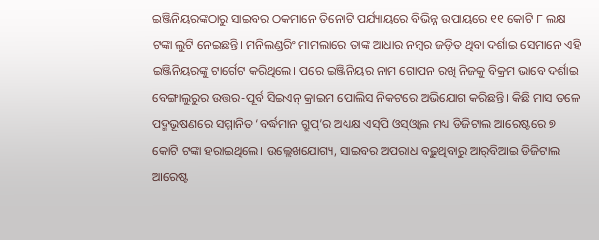ଇଞ୍ଜିନିୟରଙ୍କଠାରୁ ସାଇବର ଠକମାନେ ତିନୋଟି ପର୍ଯ୍ୟାୟରେ ବିଭିନ୍ନ ଉପାୟରେ ୧୧ କୋଟି ୮ ଲକ୍ଷ ଟଙ୍କା ଲୁଟି ନେଇଛନ୍ତି। ମନିଲଣ୍ଡରିଂ ମାମଲାରେ ତାଙ୍କ ଆଧାର ନମ୍ବର ଜଡ଼ିତ ଥିବା ଦର୍ଶାଇ ସେମାନେ ଏହି ଇଞ୍ଜିନିୟରଙ୍କୁ ଟାର୍ଗେଟ କରିଥିଲେ। ପରେ ଇଞ୍ଜିନିୟର ନାମ ଗୋପନ ରଖି ନିଜକୁ ବିକ୍ରମ ଭାବେ ଦର୍ଶାଇ ବେଙ୍ଗାଲୁରୁର ଉତ୍ତର-ପୂର୍ବ ସିଇଏନ୍‌ କ୍ରାଇମ ପୋଲିସ ନିକଟରେ ଅଭିଯୋଗ କରିଛନ୍ତି। କିଛି ମାସ ତଳେ ପଦ୍ମଭୂଷଣରେ ସମ୍ମାନିତ ‘ବର୍ଦ୍ଧମାନ ଗ୍ରୁପ୍‌’ର ଅଧ୍ୟକ୍ଷ ଏସ୍‌ପି ଓସ୍‌ଓ୍ବାଲ ମଧ୍ୟ ଡିଜିଟାଲ ଆରେଷ୍ଟରେ ୭ କୋଟି ଟଙ୍କା ହରାଇଥିଲେ। ଉଲ୍ଲେଖଯୋଗ୍ୟ, ସାଇବର ଅପରାଧ ବଢ଼ୁଥିବାରୁ ଆର୍‌ବିଆଇ ଡିଜିଟାଲ ଆରେଷ୍ଟ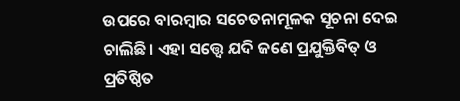ଉପରେ ବାରମ୍ବାର ସଚେତନାମୂଳକ ସୂଚନା ଦେଇ ଚାଲିଛି। ଏହା ସତ୍ତ୍ୱେ ଯଦି ଜଣେ ପ୍ରଯୁକ୍ତିବିତ୍‌ ଓ ପ୍ରତିଷ୍ଠିତ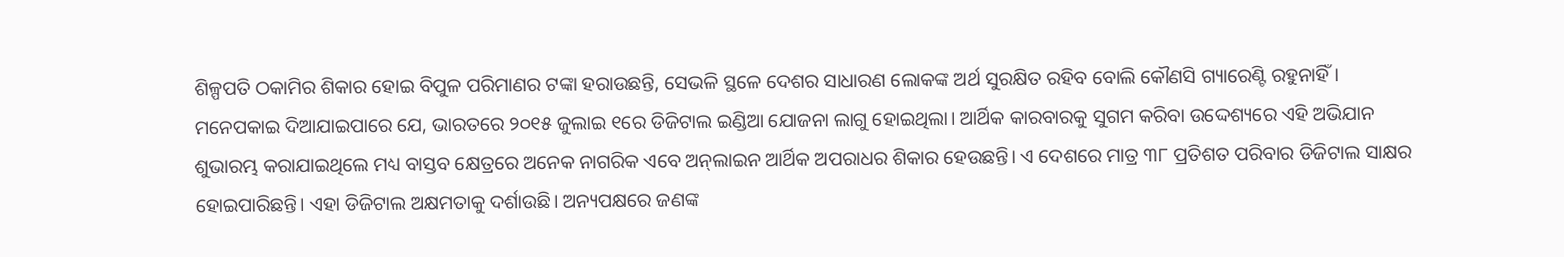ଶିଳ୍ପପତି ଠକାମିର ଶିକାର ହୋଇ ବିପୁଳ ପରିମାଣର ଟଙ୍କା ହରାଉଛନ୍ତି, ସେଭଳି ସ୍ଥଳେ ଦେଶର ସାଧାରଣ ଲୋକଙ୍କ ଅର୍ଥ ସୁରକ୍ଷିତ ରହିବ ବୋଲି କୌଣସି ଗ୍ୟାରେଣ୍ଟି ରହୁନାହିଁ।
ମନେପକାଇ ଦିଆଯାଇପାରେ ଯେ, ଭାରତରେ ୨୦୧୫ ଜୁଲାଇ ୧ରେ ଡିଜିଟାଲ ଇଣ୍ଡିଆ ଯୋଜନା ଲାଗୁ ହୋଇଥିଲା। ଆର୍ଥିକ କାରବାରକୁ ସୁଗମ କରିବା ଉଦ୍ଦେଶ୍ୟରେ ଏହି ଅଭିଯାନ ଶୁଭାରମ୍ଭ କରାଯାଇଥିଲେ ମଧ୍ୟ ବାସ୍ତବ କ୍ଷେତ୍ରରେ ଅନେକ ନାଗରିକ ଏବେ ଅନ୍‌ଲାଇନ ଆର୍ଥିକ ଅପରାଧର ଶିକାର ହେଉଛନ୍ତି। ଏ ଦେଶରେ ମାତ୍ର ୩୮ ପ୍ରତିଶତ ପରିବାର ଡିଜିଟାଲ ସାକ୍ଷର ହୋଇପାରିଛନ୍ତି। ଏହା ଡିଜିଟାଲ ଅକ୍ଷମତାକୁ ଦର୍ଶାଉଛି। ଅନ୍ୟପକ୍ଷରେ ଜଣଙ୍କ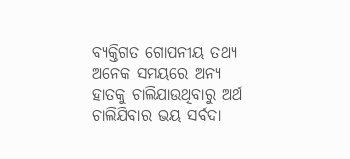ବ୍ୟକ୍ତିଗତ ଗୋପନୀୟ ତଥ୍ୟ ଅନେକ ସମୟରେ ଅନ୍ୟ ହାତକୁ ଚାଲିଯାଉଥିବାରୁ ଅର୍ଥ ଚାଲିଯିବାର ଭୟ ସର୍ବଦା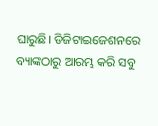ଘାରୁଛି। ଡିଜିଟାଇଜେଶନରେ ବ୍ୟାଙ୍କଠାରୁ ଆରମ୍ଭ କରି ସବୁ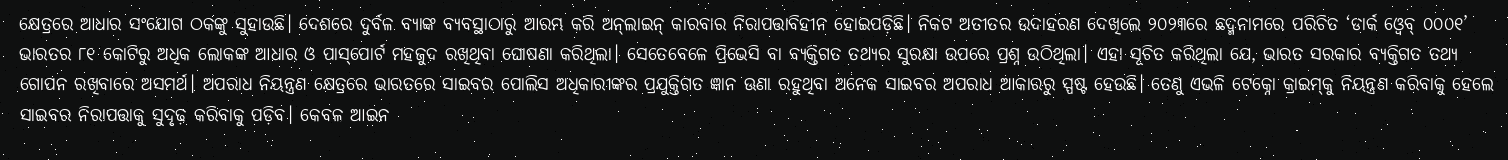କ୍ଷେତ୍ରରେ ଆଧାର ସଂଯୋଗ ଠକଙ୍କୁ ସୁହାଉଛି। ଦେଶରେ ଦୁର୍ବଳ ବ୍ୟାଙ୍କ ବ୍ୟବସ୍ଥାଠାରୁ ଆରମ୍ଭ କରି ଅନ୍‌ଲାଇନ୍‌ କାରବାର ନିରାପତ୍ତାବିହୀନ ହୋଇପଡ଼ିଛି। ନିକଟ ଅତୀତର ଉଦାହରଣ ଦେଖିଲେ ୨୦୨୩ରେ ଛଦ୍ମନାମରେ ପରିଚିତ ‘ଡାର୍କ ଓ୍ବେବ୍‌ ୦୦୦୧’ ଭାରତର ୮୧ କୋଟିରୁ ଅଧିକ ଲୋକଙ୍କ ଆଧାର ଓ ପାସ୍‌ପୋର୍ଟ ମହଜୁଦ ରଖିଥିବା ଘୋଷଣା କରିଥିଲା। ସେତେବେଳେ ପ୍ରିଭେସି ବା ବ୍ୟକ୍ତିଗତ ତଥ୍ୟର ସୁରକ୍ଷା ଉପରେ ପ୍ରଶ୍ନ ଉଠିଥିଲା। ଏହା ସୂଚିତ କରିଥିଲା ଯେ, ଭାରତ ସରକାର ବ୍ୟକ୍ତିଗତ ତଥ୍ୟ ଗୋପନ ରଖିବାରେ ଅସମର୍ଥ। ଅପରାଧ ନିୟନ୍ତ୍ରଣ କ୍ଷେତ୍ରରେ ଭାରତରେ ସାଇବର ପୋଲିସ ଅଧିକାରୀଙ୍କର ପ୍ରଯୁକ୍ତିଗତ ଜ୍ଞାନ ଊଣା ରହୁଥିବା ଅନେକ ସାଇବର ଅପରାଧ ଆକାରରୁ ସ୍ପଷ୍ଟ ହେଉଛି। ତେଣୁ ଏଭଳି ଟେକ୍ନୋ କ୍ରାଇମ୍‌କୁ ନିୟନ୍ତ୍ରଣ କରିବାକୁ ହେଲେ ସାଇବର ନିରାପତ୍ତାକୁ ସୁଦୃଢ଼ କରିବାକୁ ପଡ଼ିବ। କେବଳ ଆଇନ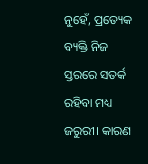ନୁହେଁ, ପ୍ରତ୍ୟେକ ବ୍ୟକ୍ତି ନିଜ ସ୍ତରରେ ସତର୍କ ରହିବା ମଧ୍ୟ ଜରୁରୀ। କାରଣ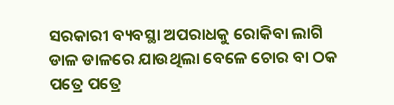ସରକାରୀ ବ୍ୟବସ୍ଥା ଅପରାଧକୁ ରୋକିବା ଲାଗି ଡାଳ ଡାଳରେ ଯାଉଥିଲା ବେଳେ ଚୋର ବା ଠକ ପତ୍ରେ ପତ୍ରେ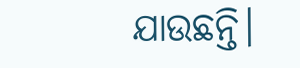ଯାଉଛନ୍ତି।